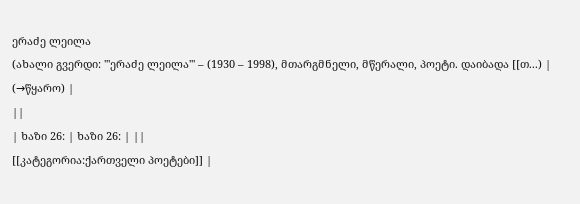ერაძე ლეილა
(ახალი გვერდი: '''ერაძე ლეილა''' – (1930 – 1998), მთარგმნელი, მწერალი, პოეტი. დაიბადა [[თ...) |
(→წყარო) |
||
| ხაზი 26: | ხაზი 26: | ||
[[კატეგორია:ქართველი პოეტები]] |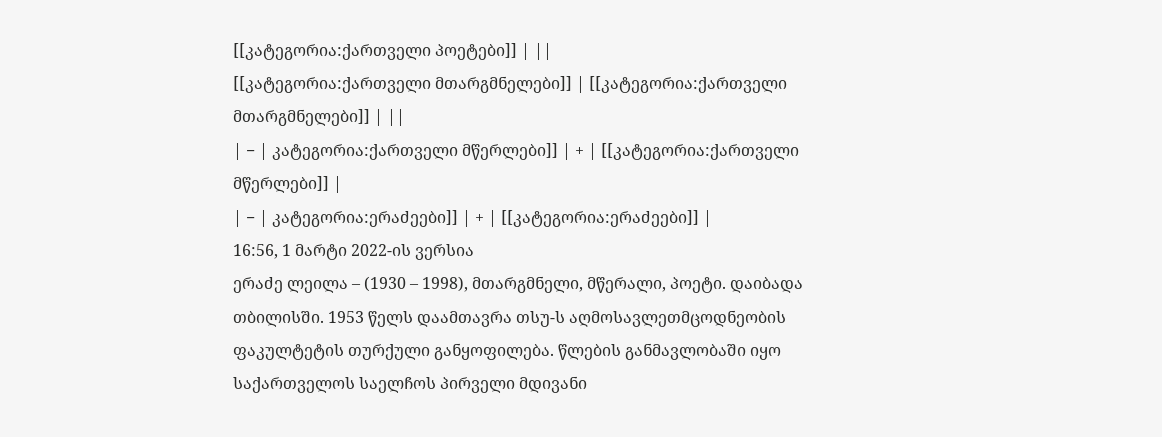[[კატეგორია:ქართველი პოეტები]] | ||
[[კატეგორია:ქართველი მთარგმნელები]] | [[კატეგორია:ქართველი მთარგმნელები]] | ||
| − | კატეგორია:ქართველი მწერლები]] | + | [[კატეგორია:ქართველი მწერლები]] |
| − | კატეგორია:ერაძეები]] | + | [[კატეგორია:ერაძეები]] |
16:56, 1 მარტი 2022-ის ვერსია
ერაძე ლეილა – (1930 – 1998), მთარგმნელი, მწერალი, პოეტი. დაიბადა თბილისში. 1953 წელს დაამთავრა თსუ-ს აღმოსავლეთმცოდნეობის ფაკულტეტის თურქული განყოფილება. წლების განმავლობაში იყო საქართველოს საელჩოს პირველი მდივანი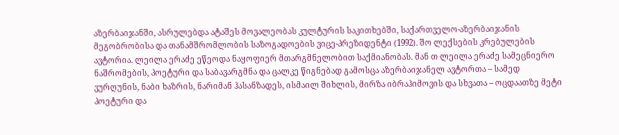აზერბაიჯანში, ასრულებდა ატაშეს მოვალეობას კულტურის საკითხებში, საქართველო-აზერბაიჯანის მეგობრობისა და თანამშრომლობის საზოგადოების ვიცე-პრეზიდენტი (1992). შო ლექსების კრებულების ავტორია. ლეილა ერაძე ეწეოდა ნაყოფიერ მთარგმნელობით საქმიანობას. მან თ ლეილა ერაძე სამეცნიერო ნაშრომების, პოეტური და საბავარგმნა და ცალკე წიგნებად გამოსცა აზერბაიჯანელ ავტორთა – სამედ ვურღუნის, ნაბი ხაზრის, ნარიმან ჰასანზადეს, ისმაილ შიხლის, მირზა იბრაჰიმოვის და სხვათა – ოცდაათზე მეტი პოეტური და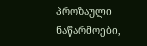პროზაული ნაწარმოები,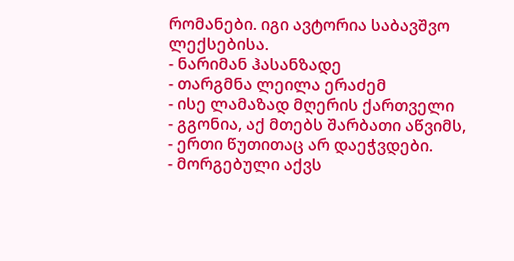რომანები. იგი ავტორია საბავშვო ლექსებისა.
- ნარიმან ჰასანზადე
- თარგმნა ლეილა ერაძემ
- ისე ლამაზად მღერის ქართველი
- გგონია, აქ მთებს შარბათი აწვიმს,
- ერთი წუთითაც არ დაეჭვდები.
- მორგებული აქვს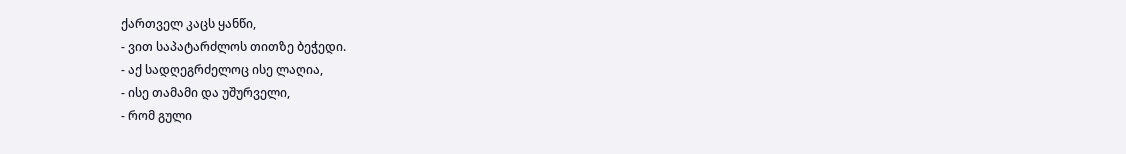ქართველ კაცს ყანწი,
- ვით საპატარძლოს თითზე ბეჭედი.
- აქ სადღეგრძელოც ისე ლაღია,
- ისე თამამი და უშურველი,
- რომ გული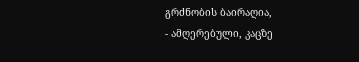გრძნობის ბაირაღია,
- ამღერებული, კაცზე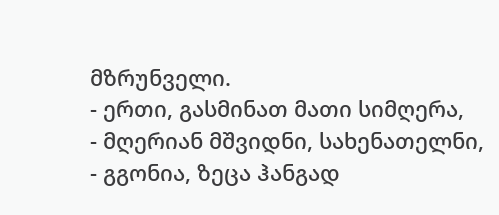მზრუნველი.
- ერთი, გასმინათ მათი სიმღერა,
- მღერიან მშვიდნი, სახენათელნი,
- გგონია, ზეცა ჰანგად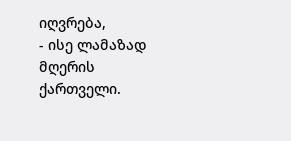იღვრება,
- ისე ლამაზად მღერის ქართველი.